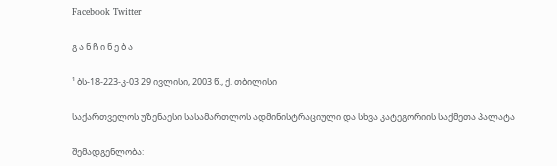Facebook Twitter

გ ა ნ ჩ ი ნ ე ბ ა

¹ ბს-18-223-კ-03 29 ივლისი, 2003 წ., ქ. თბილისი

საქართველოს უზენაესი სასამართლოს ადმინისტრაციული და სხვა კატეგორიის საქმეთა პალატა

შემადგენლობა: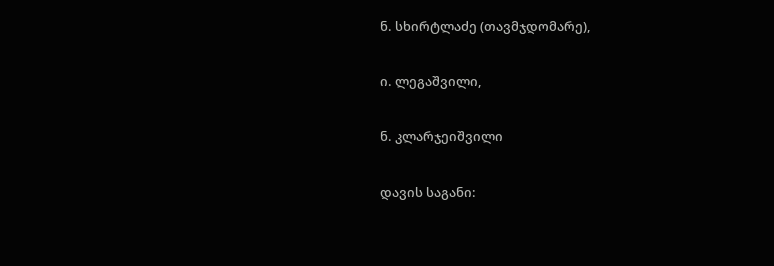ნ. სხირტლაძე (თავმჯდომარე),

ი. ლეგაშვილი,

ნ. კლარჯეიშვილი

დავის საგანი: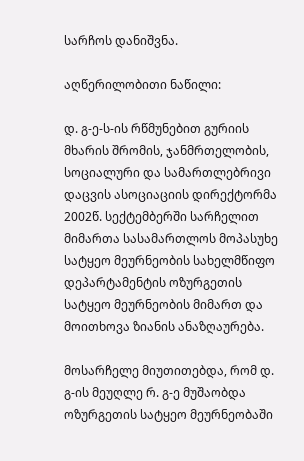სარჩოს დანიშვნა.

აღწერილობითი ნაწილი:

დ. გ-ე-ს-ის რწმუნებით გურიის მხარის შრომის, ჯანმრთელობის, სოციალური და სამართლებრივი დაცვის ასოციაციის დირექტორმა 2002წ. სექტემბერში სარჩელით მიმართა სასამართლოს მოპასუხე სატყეო მეურნეობის სახელმწიფო დეპარტამენტის ოზურგეთის სატყეო მეურნეობის მიმართ და მოითხოვა ზიანის ანაზღაურება.

მოსარჩელე მიუთითებდა, რომ დ. გ-ის მეუღლე რ. გ-ე მუშაობდა ოზურგეთის სატყეო მეურნეობაში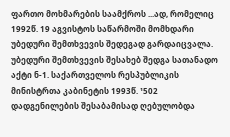ფართო მოხმარების საამქროს ...ად, რომელიც 1992წ. 19 აგვისტოს საწარმოში მომხდარი უბედური შემთხვევის შედეგად გარდაიცვალა. უბედური შემთხვევის შესახებ შედგა სათანადო აქტი ნ-1. საქართველოს რესპუბლიკის მინისტრთა კაბინეტის 1993წ. ¹502 დადგენილების შესაბამისად ღებულობდა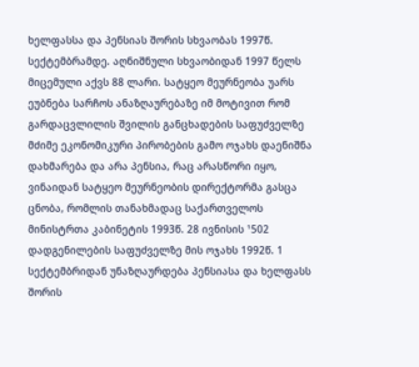ხელფასსა და პენსიას შორის სხვაობას 1997წ. სექტემბრამდე. აღნიშნული სხვაობიდან 1997 წელს მიცემული აქვს 88 ლარი. სატყეო მეურნეობა უარს ეუბნება სარჩოს ანაზღაურებაზე იმ მოტივით რომ გარდაცვლილის შვილის განცხადების საფუძველზე მძიმე ეკონომიკური პირობების გამო ოჯახს დაენიშნა დახმარება და არა პენსია, რაც არასწორი იყო, ვინაიდან სატყეო მეურნეობის დირექტორმა გასცა ცნობა, რომლის თანახმადაც საქართველოს მინისტრთა კაბინეტის 1993წ. 28 ივნისის ¹502 დადგენილების საფუძველზე მის ოჯახს 1992წ. 1 სექტემბრიდან უნაზღაურდება პენსიასა და ხელფასს შორის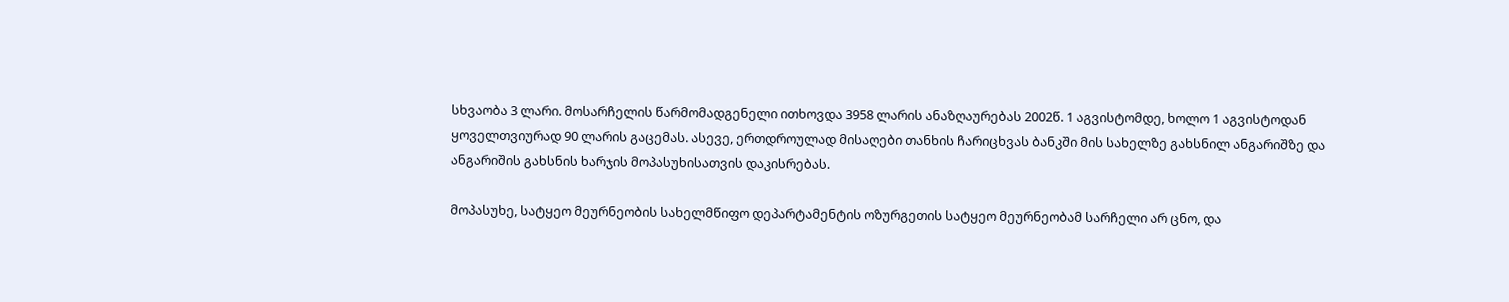სხვაობა 3 ლარი. მოსარჩელის წარმომადგენელი ითხოვდა 3958 ლარის ანაზღაურებას 2002წ. 1 აგვისტომდე, ხოლო 1 აგვისტოდან ყოველთვიურად 90 ლარის გაცემას. ასევე, ერთდროულად მისაღები თანხის ჩარიცხვას ბანკში მის სახელზე გახსნილ ანგარიშზე და ანგარიშის გახსნის ხარჯის მოპასუხისათვის დაკისრებას.

მოპასუხე, სატყეო მეურნეობის სახელმწიფო დეპარტამენტის ოზურგეთის სატყეო მეურნეობამ სარჩელი არ ცნო, და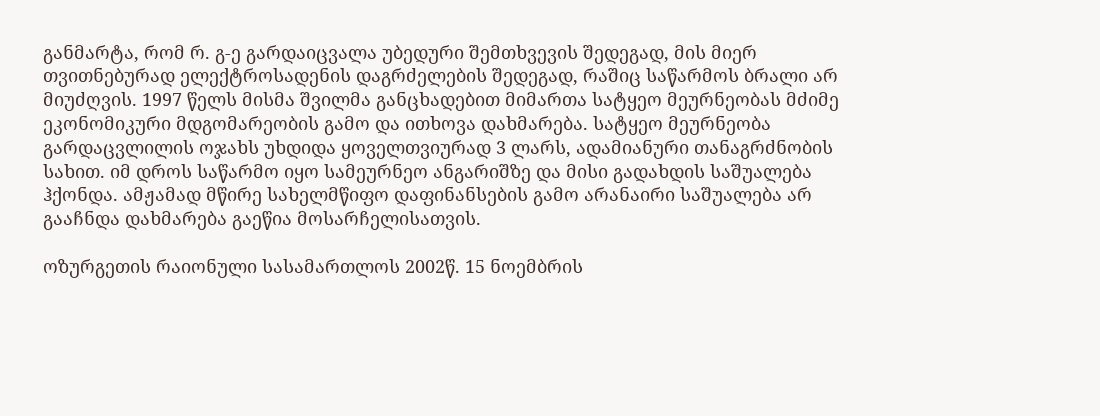განმარტა, რომ რ. გ-ე გარდაიცვალა უბედური შემთხვევის შედეგად, მის მიერ თვითნებურად ელექტროსადენის დაგრძელების შედეგად, რაშიც საწარმოს ბრალი არ მიუძღვის. 1997 წელს მისმა შვილმა განცხადებით მიმართა სატყეო მეურნეობას მძიმე ეკონომიკური მდგომარეობის გამო და ითხოვა დახმარება. სატყეო მეურნეობა გარდაცვლილის ოჯახს უხდიდა ყოველთვიურად 3 ლარს, ადამიანური თანაგრძნობის სახით. იმ დროს საწარმო იყო სამეურნეო ანგარიშზე და მისი გადახდის საშუალება ჰქონდა. ამჟამად მწირე სახელმწიფო დაფინანსების გამო არანაირი საშუალება არ გააჩნდა დახმარება გაეწია მოსარჩელისათვის.

ოზურგეთის რაიონული სასამართლოს 2002წ. 15 ნოემბრის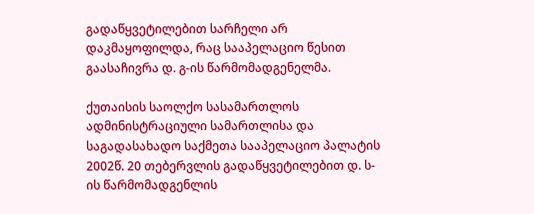გადაწყვეტილებით სარჩელი არ დაკმაყოფილდა, რაც სააპელაციო წესით გაასაჩივრა დ. გ-ის წარმომადგენელმა.

ქუთაისის საოლქო სასამართლოს ადმინისტრაციული სამართლისა და საგადასახადო საქმეთა სააპელაციო პალატის 2002წ. 20 თებერვლის გადაწყვეტილებით დ. ს-ის წარმომადგენლის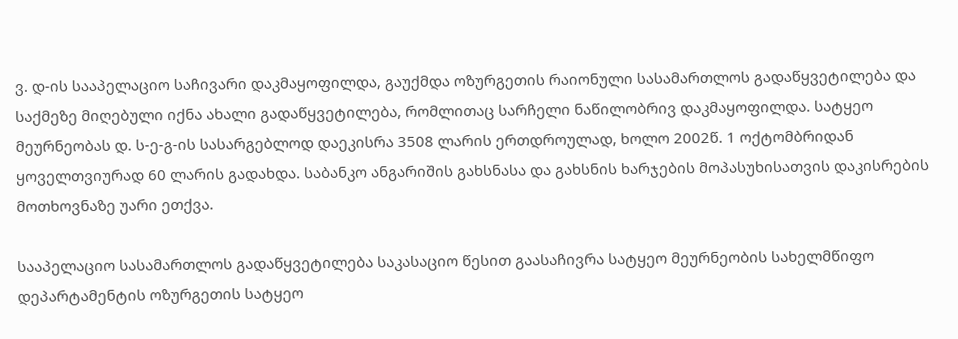ვ. დ-ის სააპელაციო საჩივარი დაკმაყოფილდა, გაუქმდა ოზურგეთის რაიონული სასამართლოს გადაწყვეტილება და საქმეზე მიღებული იქნა ახალი გადაწყვეტილება, რომლითაც სარჩელი ნაწილობრივ დაკმაყოფილდა. სატყეო მეურნეობას დ. ს-ე-გ-ის სასარგებლოდ დაეკისრა 3508 ლარის ერთდროულად, ხოლო 2002წ. 1 ოქტომბრიდან ყოველთვიურად 60 ლარის გადახდა. საბანკო ანგარიშის გახსნასა და გახსნის ხარჯების მოპასუხისათვის დაკისრების მოთხოვნაზე უარი ეთქვა.

სააპელაციო სასამართლოს გადაწყვეტილება საკასაციო წესით გაასაჩივრა სატყეო მეურნეობის სახელმწიფო დეპარტამენტის ოზურგეთის სატყეო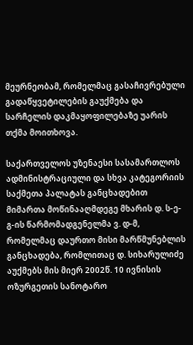მეურნეობამ, რომელმაც გასაჩივრებული გადაწყვეტილების გაუქმება და სარჩელის დაკმაყოფილებაზე უარის თქმა მოითხოვა.

საქართველოს უზენაესი სასამართლოს ადმინისტრაციული და სხვა კატეგორიის საქმეთა პალატას განცხადებით მიმართა მოწინააღმდეგე მხარის დ. ს-ე-გ-ის წარმომადგენელმა ვ. დ-მ, რომელმაც დაურთო მისი მარწმუნებლის განცხადება, რომლითაც დ. სიხარულიძე აუქმებს მის მიერ 2002წ. 10 ივნისის ოზურგეთის სანოტარო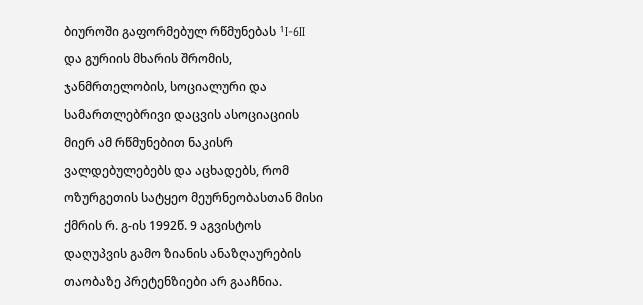ბიუროში გაფორმებულ რწმუნებას ¹I-6II და გურიის მხარის შრომის, ჯანმრთელობის, სოციალური და სამართლებრივი დაცვის ასოციაციის მიერ ამ რწმუნებით ნაკისრ ვალდებულებებს და აცხადებს, რომ ოზურგეთის სატყეო მეურნეობასთან მისი ქმრის რ. გ-ის 1992წ. 9 აგვისტოს დაღუპვის გამო ზიანის ანაზღაურების თაობაზე პრეტენზიები არ გააჩნია.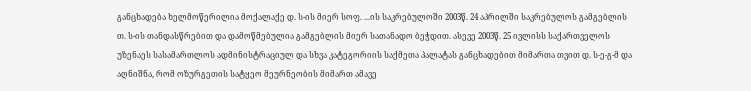განცხადება ხელმოწერილია მოქალაქე დ. ს-ის მიერ სოფ. ...ის საკრებულოში 2003წ. 24 აპრილში საკრებულოს გამგებლის თ. ს-ის თანდასწრებით და დამოწმებულია გამგებლის მიერ სათანადო ბეჭდით. ასევე 2003წ. 25 ივლისს საქართველოს უზენაეს სასამართლოს ადმინისტრაციულ და სხვა კატეგორიის საქმეთა პალატას განცხადებით მიმართა თვით დ. ს-ე-გ-მ და აღნიშნა, რომ ოზურგეთის სატყეო მეურნეობის მიმართ ამავე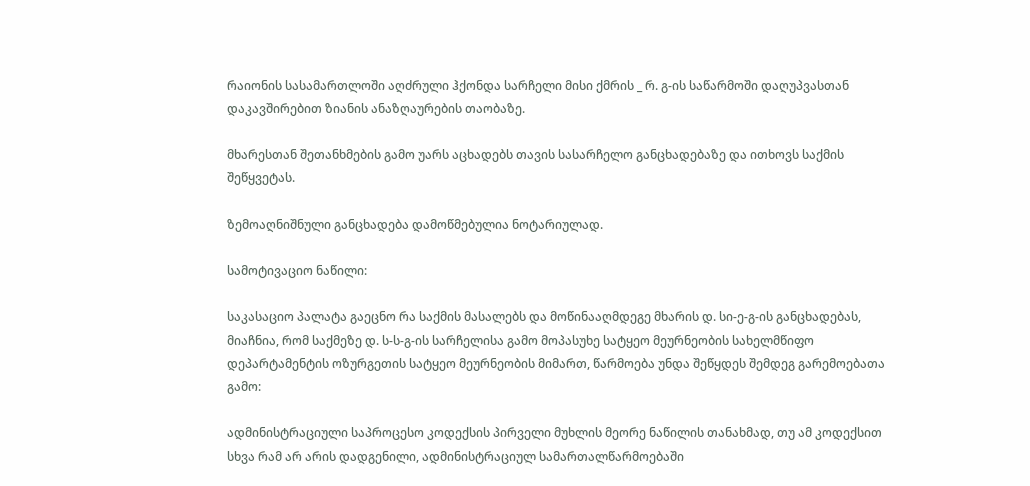რაიონის სასამართლოში აღძრული ჰქონდა სარჩელი მისი ქმრის _ რ. გ-ის საწარმოში დაღუპვასთან დაკავშირებით ზიანის ანაზღაურების თაობაზე.

მხარესთან შეთანხმების გამო უარს აცხადებს თავის სასარჩელო განცხადებაზე და ითხოვს საქმის შეწყვეტას.

ზემოაღნიშნული განცხადება დამოწმებულია ნოტარიულად.

სამოტივაციო ნაწილი:

საკასაციო პალატა გაეცნო რა საქმის მასალებს და მოწინააღმდეგე მხარის დ. სი-ე-გ-ის განცხადებას, მიაჩნია, რომ საქმეზე დ. ს-ს-გ-ის სარჩელისა გამო მოპასუხე სატყეო მეურნეობის სახელმწიფო დეპარტამენტის ოზურგეთის სატყეო მეურნეობის მიმართ, წარმოება უნდა შეწყდეს შემდეგ გარემოებათა გამო:

ადმინისტრაციული საპროცესო კოდექსის პირველი მუხლის მეორე ნაწილის თანახმად, თუ ამ კოდექსით სხვა რამ არ არის დადგენილი, ადმინისტრაციულ სამართალწარმოებაში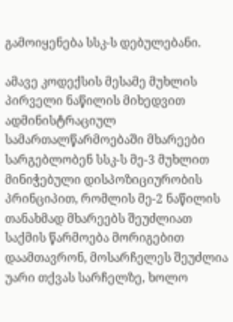გამოიყენება სსკ-ს დებულებანი.

ამავე კოდექსის მესამე მუხლის პირველი ნაწილის მიხედვით ადმინისტრაციულ სამართალწარმოებაში მხარეები სარგებლობენ სსკ-ს მე-3 მუხლით მინიჭებული დისპოზიციურობის პრინციპით, რომლის მე-2 ნაწილის თანახმად მხარეებს შეუძლიათ საქმის წარმოება მორიგებით დაამთავრონ, მოსარჩელეს შეუძლია უარი თქვას სარჩელზე, ხოლო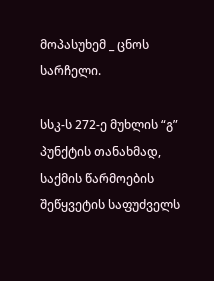მოპასუხემ _ ცნოს სარჩელი.

სსკ-ს 272-ე მუხლის “გ” პუნქტის თანახმად, საქმის წარმოების შეწყვეტის საფუძველს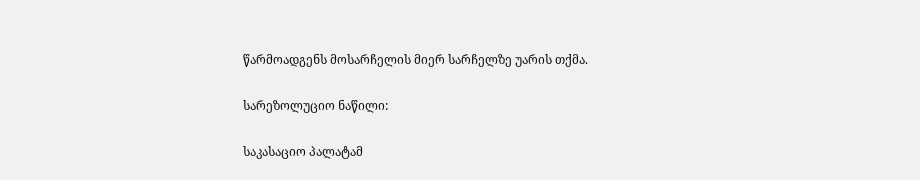წარმოადგენს მოსარჩელის მიერ სარჩელზე უარის თქმა.

სარეზოლუციო ნაწილი:

საკასაციო პალატამ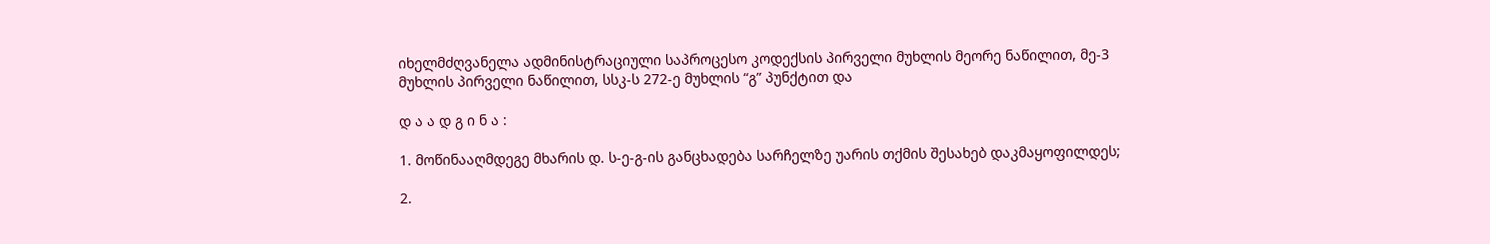იხელმძღვანელა ადმინისტრაციული საპროცესო კოდექსის პირველი მუხლის მეორე ნაწილით, მე-3 მუხლის პირველი ნაწილით, სსკ-ს 272-ე მუხლის “გ” პუნქტით და

დ ა ა დ გ ი ნ ა :

1. მოწინააღმდეგე მხარის დ. ს-ე-გ-ის განცხადება სარჩელზე უარის თქმის შესახებ დაკმაყოფილდეს;

2.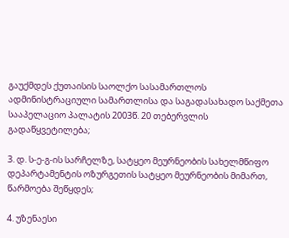გაუქმდეს ქუთაისის საოლქო სასამართლოს ადმინისტრაციული სამართლისა და საგადასახადო საქმეთა სააპელაციო პალატის 2003წ. 20 თებერვლის გადაწყვეტილება;

3. დ. ს-ე-გ-ის სარჩელზე, სატყეო მეურნეობის სახელმწიფო დეპარტამენტის ოზურგეთის სატყეო მეურნეობის მიმართ, წარმოება შეწყდეს;

4. უზენაესი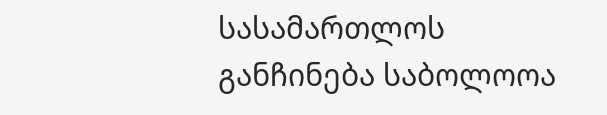სასამართლოს განჩინება საბოლოოა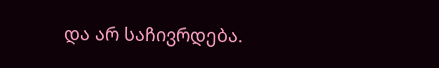და არ საჩივრდება.